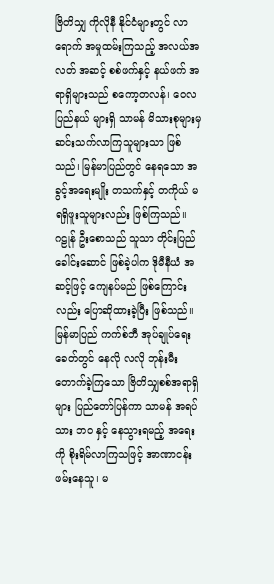ဗြိတိသျှ ကိုလိုနီ နိုင်ငံများတွင် လာရောက် အမှုထမ်းကြသည့် အလယ်အလတ် အဆင့် စစ်ဖက်နှင့် နယ်ဖက် အရာရှိများသည် စကော့တလန်၊ ဝေလ ပြည်နယ် များရှိ သာမန် မိသားစုများမှ ဆင်းသက်လာကြသူများသာ ဖြစ်သည်၊ မြန်မာပြည်တွင် နေရသော အခွင့်အရေးမျိုး တသက်နှင့် တကိုယ် မရရှိဖူးသူများလည်း ဖြစ်ကြသည်။
ဂဠုန် ဦးစောသည် သူသာ တိုင်းပြည် ခေါင်းဆောင် ဖြစ်ခဲ့ပါက ဒိုမီနီယံ အဆင့်ဖြင့် ကျေနပ်မည် ဖြစ်ကြောင်းလည်း ပြောဆိုထားခဲ့ပြီး ဖြစ်သည်။
မြန်မာပြည် ကက်စ်ဘီ အုပ်ချုပ်ရေး ခေတ်တွင် နေလို လလို ဘုန်းမီးတောက်ခဲ့ကြသော ဗြိတိသျှစစ်အရာရှိများ ပြည်တော်ပြန်ကာ သာမန် အရပ်သား ဘဝ နှင့် နေသွားရမည့် အရေးကို စိုးရိမ်လာကြသဖြင့် အာဏာငန်းဖမ်းနေသူ၊ မ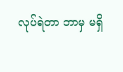လုပ်ရဲတာ ဘာမှ မရှိ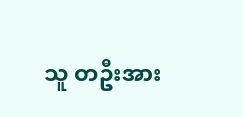သူ တဦးအား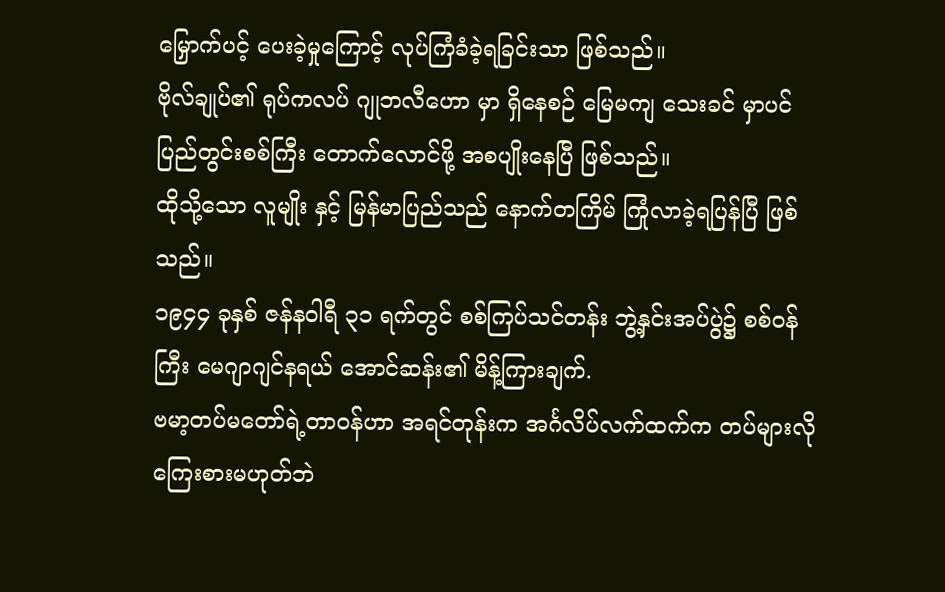မြှောက်ပင့် ပေးခဲ့မှုကြောင့် လုပ်ကြံခံခဲ့ရခြင်းသာ ဖြစ်သည်။
ဗိုလ်ချုပ်၏ ရုပ်ကလပ် ဂျုဘလီဟော မှာ ရှိနေစဉ် မြေမကျ သေးခင် မှာပင် ပြည်တွင်းစစ်ကြီး တောက်လောင်ဖို့ အစပျိုးနေပြီ ဖြစ်သည်။
ထိုသို့သော လူမျိုး နှင့် မြန်မာပြည်သည် နောက်တကြိမ် ကြုံလာခဲ့ရပြန်ပြီ ဖြစ်သည်။
၁၉၄၄ ခုနှစ် ဇန်နဝါရီ ၃၁ ရက်တွင် စစ်ကြပ်သင်တန်း ဘွဲ့နှင်းအပ်ပွဲ၌ စစ်၀န်ကြီး မေဂျာဂျင်နရယ် အောင်ဆန်း၏ မိန့်ကြားချက်.
ဗမာ့တပ်မတော်ရဲ့တာဝန်ဟာ အရင်တုန်းက အင်္ဂလိပ်လက်ထက်က တပ်များလို ကြေးစားမဟုတ်ဘဲ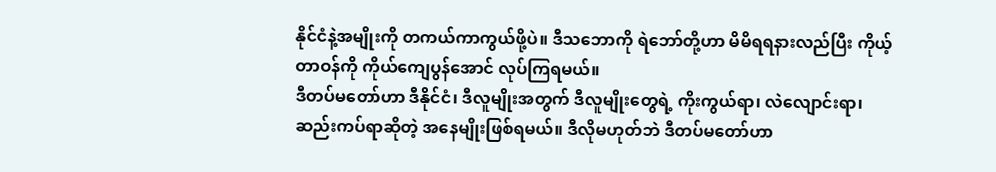နိုင်ငံနဲ့အမျိုးကို တကယ်ကာကွယ်ဖို့ပဲ။ ဒီသဘောကို ရဲဘော်တို့ဟာ မိမိရရနားလည်ပြီး ကိုယ့်တာဝန်ကို ကိုယ်ကျေပွန်အောင် လုပ်ကြရမယ်။
ဒီတပ်မတော်ဟာ ဒီနိုင်ငံ၊ ဒီလူမျိုးအတွက် ဒီလူမျိုးတွေရဲ့ ကိုးကွယ်ရာ၊ လဲလျောင်းရာ၊ ဆည်းကပ်ရာဆိုတဲ့ အနေမျိုးဖြစ်ရမယ်။ ဒီလိုမဟုတ်ဘဲ ဒီတပ်မတော်ဟာ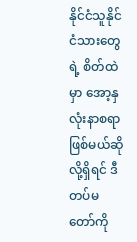နိုင်ငံသူနိုင်ငံသားတွေရဲ့ စိတ်ထဲမှာ အော့နှလုံးနာစရာဖြစ်မယ်ဆိုလို့ရှိရင် ဒီတပ်မတော်ကို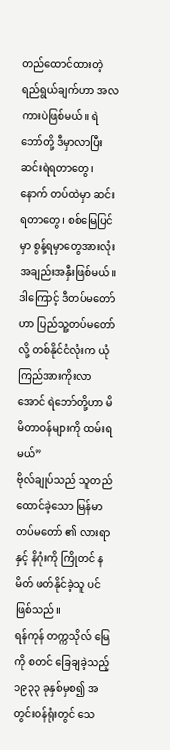တည်ထောင်ထားတဲ့ ရည်ရွယ်ချက်ဟာ အလကားပဲဖြစ်မယ်။ ရဲဘော်တို့ ဒီမှာလာပြီး ဆင်းရဲရတာတွေ၊ နောက် တပ်ထဲမှာ ဆင်းရတာတွေ၊ စစ်မြေပြင်မှာ စွန့်ရမှာတွေအားလုံး အချည်းအနှီးဖြစ်မယ်။ ဒါကြောင့် ဒီတပ်မတော်ဟာ ပြည်သူ့တပ်မတော်လို့ တစ်နိုင်ငံလုံးက ယုံကြည်အားကိုးလာအောင် ရဲဘော်တို့ဟာ မိမိတာဝန်များကို ထမ်းရမယ်”
ဗိုလ်ချုပ်သည် သူတည်ထောင်ခဲ့သော မြန်မာတပ်မတော် ၏ လားရာ နှင့် နိဂုံးကို ကြိုတင် နမိတ် ဖတ်နိုင်ခဲ့သူ ပင် ဖြစ်သည်။
ရန်ကုန် တက္ကသိုလ် မြေ ကို စတင် ခြေချခဲ့သည့် ၁၉၃၃ ခုနှစ်မှစ၍ အတွင်း၀န်ရုံးတွင် သေ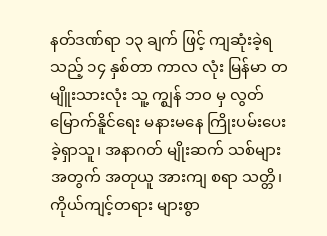နတ်ဒဏ်ရာ ၁၃ ချက် ဖြင့် ကျဆုံးခဲ့ရသည့် ၁၄ နှစ်တာ ကာလ လုံး မြန်မာ တမျိူးသားလုံး သူ့ က္ဈန် ဘ၀ မှ လွတ်မြောက်နိူင်ရေး မနားမနေ ကြိုးပမ်းပေးခဲ့ရှာသူ၊ အနာဂတ် မျိုးဆက် သစ်များ အတွက် အတုယူ အားကျ စရာ သတ္တိ၊ ကိုယ်ကျင့်တရား များစွာ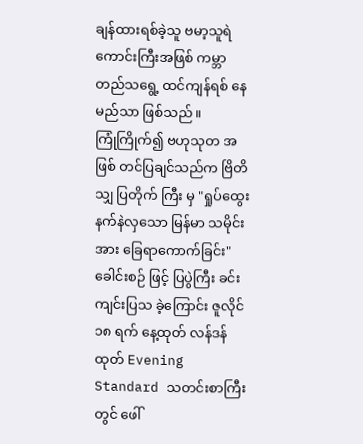ချန်ထားရစ်ခဲ့သူ ဗမာ့သူရဲကောင်းကြီးအဖြစ် ကမ္ဘာတည်သရွေ့ ထင်ကျန်ရစ် နေမည်သာ ဖြစ်သည်။
ကြုံကြိုက်၍ ဗဟုသုတ အဖြစ် တင်ပြချင်သည်က ဗြိတိသျှ ပြတိုက် ကြီး မှ "ရှုပ်ထွေး နက်နဲလှသော မြန်မာ သမိုင်းအား ခြေရာကောက်ခြင်း" ခေါင်းစဉ် ဖြင့် ပြပွဲကြီး ခင်းကျင်းပြသ ခဲ့ကြောင်း ဇူလိုင် ၁၈ ရက် နေ့ထုတ် လန်ဒန် ထုတ် Evening Standard သတင်းစာကြီးတွင် ဖေါ်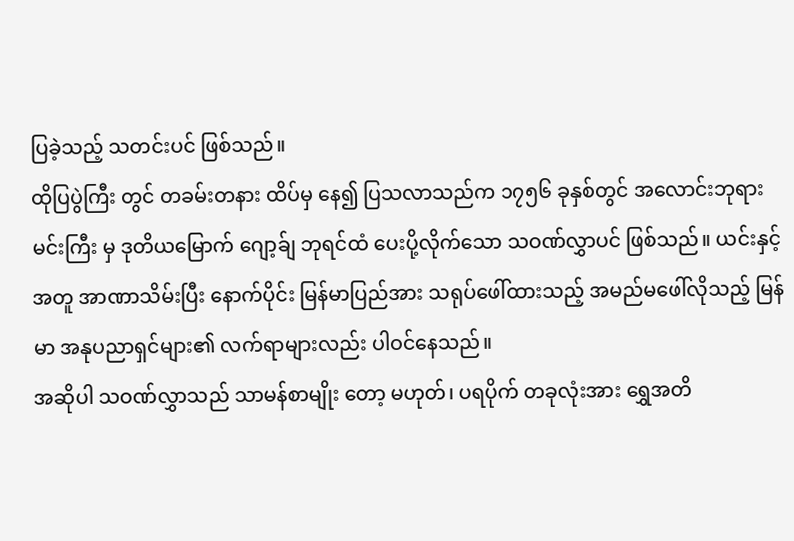ပြခဲ့သည့် သတင်းပင် ဖြစ်သည်။
ထိုပြပွဲကြီး တွင် တခမ်းတနား ထိပ်မှ နေ၍ ပြသလာသည်က ၁၇၅၆ ခုနှစ်တွင် အလောင်းဘုရား မင်းကြီး မှ ဒုတိယမြောက် ဂျော့ခ်ျ ဘုရင်ထံ ပေးပို့လိုက်သော သဝဏ်လွှာပင် ဖြစ်သည်။ ယင်းနှင့် အတူ အာဏာသိမ်းပြီး နောက်ပိုင်း မြန်မာပြည်အား သရုပ်ဖေါ်ထားသည့် အမည်မဖေါ်လိုသည့် မြန်မာ အနုပညာရှင်များ၏ လက်ရာများလည်း ပါဝင်နေသည်။
အဆိုပါ သဝဏ်လွှာသည် သာမန်စာမျိုး တော့ မဟုတ်၊ ပရပိုက် တခုလုံးအား ရွှေအတိ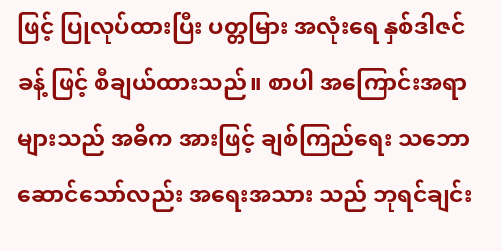ဖြင့် ပြုလုပ်ထားပြီး ပတ္တမြား အလုံးရေ နှစ်ဒါဇင် ခန့် ဖြင့် စီချယ်ထားသည်။ စာပါ အကြောင်းအရာ များသည် အဓိက အားဖြင့် ချစ်ကြည်ရေး သဘော ဆောင်သော်လည်း အရေးအသား သည် ဘုရင်ချင်း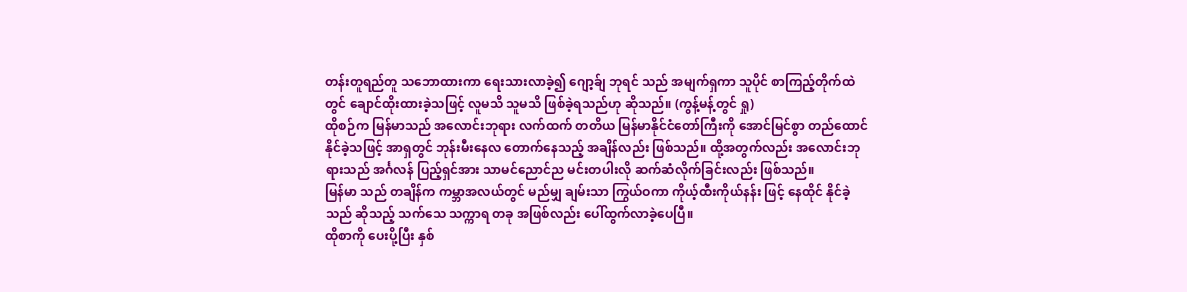တန်းတူရည်တူ သဘောထားကာ ရေးသားလာခဲ့၍ ဂျော့ခ်ျ ဘုရင် သည် အမျက်ရှကာ သူပိုင် စာကြည့်တိုက်ထဲတွင် ချောင်ထိုးထားခဲ့သဖြင့် လူမသိ သူမသိ ဖြစ်ခဲ့ရသည်ဟု ဆိုသည်။ (ကွန့်မန့်တွင် ရှု)
ထိုစဉ်က မြန်မာသည် အလောင်းဘုရား လက်ထက် တတိယ မြန်မာနိုင်ငံတော်ကြီးကို အောင်မြင်စွာ တည်ထောင်နိုင်ခဲ့သဖြင့် အာရှတွင် ဘုန်းမီးနေလ တောက်နေသည့် အချိန်လည်း ဖြစ်သည်။ ထို့အတွက်လည်း အလောင်းဘုရားသည် အင်္ဂလန် ပြည့်ရှင်အား သာမင်ညောင်ည မင်းတပါးလို ဆက်ဆံလိုက်ခြင်းလည်း ဖြစ်သည်။
မြန်မာ သည် တချိန်က ကမ္ဘာအလယ်တွင် မည်မျှ ချမ်းသာ ကြွယ်ဝကာ ကိုယ့်ထီးကိုယ်နန်း ဖြင့် နေထိုင် နိုင်ခဲ့သည် ဆိုသည့် သက်သေ သက္ကာရ တခု အဖြစ်လည်း ပေါ်ထွက်လာခဲ့ပေပြီ။
ထိုစာကို ပေးပို့ပြီး နှစ်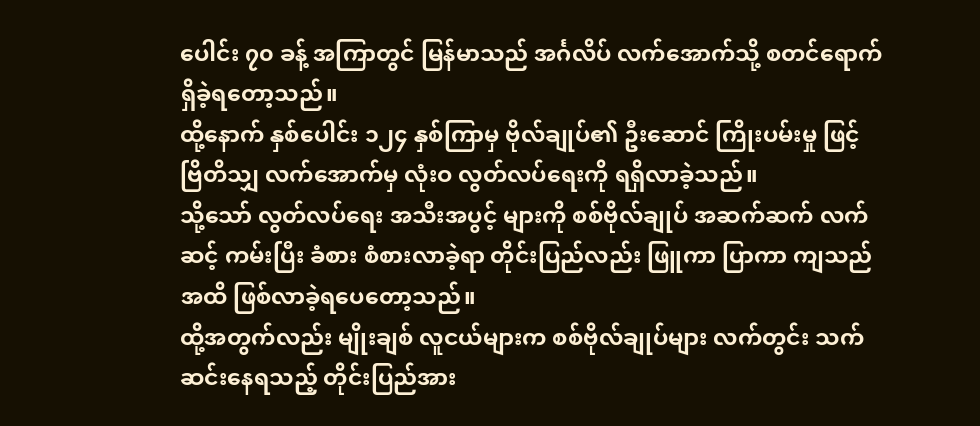ပေါင်း ၇၀ ခန့် အကြာတွင် မြန်မာသည် အင်္ဂလိပ် လက်အောက်သို့ စတင်ရောက်ရှိခဲ့ရတော့သည်။
ထို့နောက် နှစ်ပေါင်း ၁၂၄ နှစ်ကြာမှ ဗိုလ်ချုပ်၏ ဦးဆောင် ကြိုးပမ်းမှု ဖြင့် ဗြိတိသျှ လက်အောက်မှ လုံးဝ လွတ်လပ်ရေးကို ရရှိလာခဲ့သည်။
သို့သော် လွတ်လပ်ရေး အသီးအပွင့် များကို စစ်ဗိုလ်ချုပ် အဆက်ဆက် လက်ဆင့် ကမ်းပြီး ခံစား စံစားလာခဲ့ရာ တိုင်းပြည်လည်း ဖြူကာ ပြာကာ ကျသည် အထိ ဖြစ်လာခဲ့ရပေတော့သည်။
ထို့အတွက်လည်း မျိုးချစ် လူငယ်များက စစ်ဗိုလ်ချုပ်များ လက်တွင်း သက်ဆင်းနေရသည့် တိုင်းပြည်အား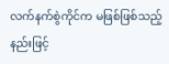လက်နက်စွဲကိုင်က မဖြစ်ဖြစ်သည့် နည်းဖြင့်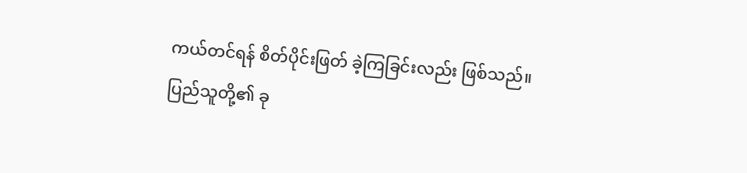ကယ်တင်ရန် စိတ်ပိုင်းဖြတ် ခဲ့ကြခြင်းလည်း ဖြစ်သည်။
ပြည်သူတို့၏ ခု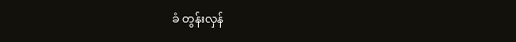ခံ တွန်းလှန်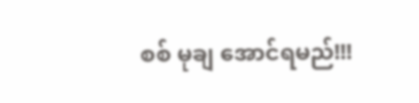စစ် မုချ အောင်ရမည်!!!